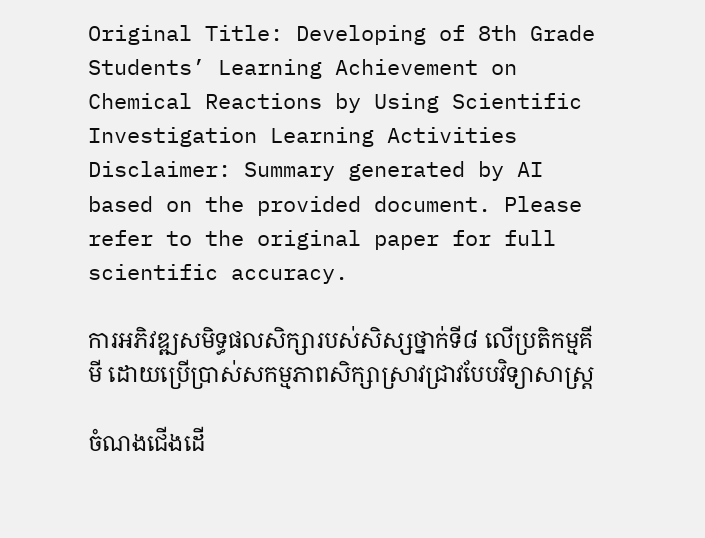Original Title: Developing of 8th Grade Students’ Learning Achievement on Chemical Reactions by Using Scientific Investigation Learning Activities
Disclaimer: Summary generated by AI based on the provided document. Please refer to the original paper for full scientific accuracy.

ការអភិវឌ្ឍសមិទ្ធផលសិក្សារបស់សិស្សថ្នាក់ទី៨ លើប្រតិកម្មគីមី ដោយប្រើប្រាស់សកម្មភាពសិក្សាស្រាវជ្រាវបែបវិទ្យាសាស្ត្រ

ចំណងជើងដើ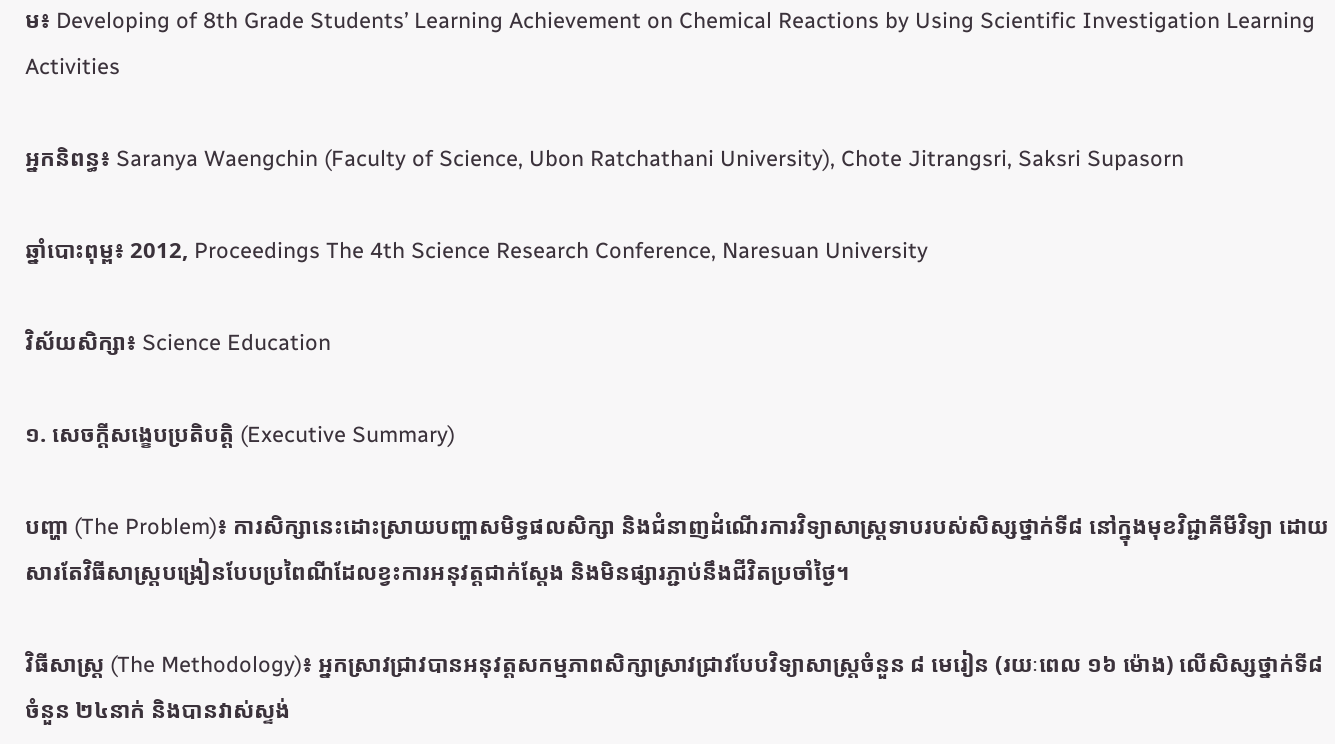ម៖ Developing of 8th Grade Students’ Learning Achievement on Chemical Reactions by Using Scientific Investigation Learning Activities

អ្នកនិពន្ធ៖ Saranya Waengchin (Faculty of Science, Ubon Ratchathani University), Chote Jitrangsri, Saksri Supasorn

ឆ្នាំបោះពុម្ព៖ 2012, Proceedings The 4th Science Research Conference, Naresuan University

វិស័យសិក្សា៖ Science Education

១. សេចក្តីសង្ខេបប្រតិបត្តិ (Executive Summary)

បញ្ហា (The Problem)៖ ការសិក្សានេះដោះស្រាយបញ្ហាសមិទ្ធផលសិក្សា និងជំនាញដំណើរការវិទ្យាសាស្ត្រទាបរបស់សិស្សថ្នាក់ទី៨ នៅក្នុងមុខវិជ្ជាគីមីវិទ្យា ដោយសារតែវិធីសាស្ត្របង្រៀនបែបប្រពៃណីដែលខ្វះការអនុវត្តជាក់ស្តែង និងមិនផ្សារភ្ជាប់នឹងជីវិតប្រចាំថ្ងៃ។

វិធីសាស្ត្រ (The Methodology)៖ អ្នកស្រាវជ្រាវបានអនុវត្តសកម្មភាពសិក្សាស្រាវជ្រាវបែបវិទ្យាសាស្ត្រចំនួន ៨ មេរៀន (រយៈពេល ១៦ ម៉ោង) លើសិស្សថ្នាក់ទី៨ ចំនួន ២៤នាក់ និងបានវាស់ស្ទង់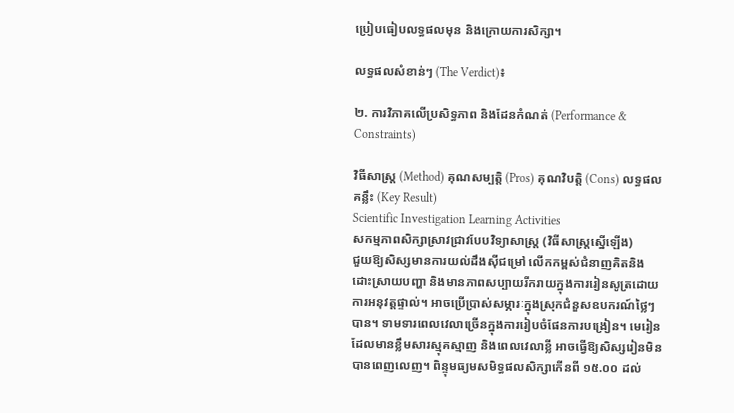ប្រៀបធៀបលទ្ធផលមុន និងក្រោយការសិក្សា។

លទ្ធផលសំខាន់ៗ (The Verdict)៖

២. ការវិភាគលើប្រសិទ្ធភាព និងដែនកំណត់ (Performance & Constraints)

វិធីសាស្ត្រ (Method) គុណសម្បត្តិ (Pros) គុណវិបត្តិ (Cons) លទ្ធផលគន្លឹះ (Key Result)
Scientific Investigation Learning Activities
សកម្មភាពសិក្សាស្រាវជ្រាវបែបវិទ្យាសាស្ត្រ (វិធីសាស្ត្រស្នើឡើង)
ជួយឱ្យសិស្សមានការយល់ដឹងស៊ីជម្រៅ លើកកម្ពស់ជំនាញគិតនិងដោះស្រាយបញ្ហា និងមានភាពសប្បាយរីករាយក្នុងការរៀនសូត្រដោយការអនុវត្តផ្ទាល់។ អាចប្រើប្រាស់សម្ភារៈក្នុងស្រុកជំនួសឧបករណ៍ថ្លៃៗបាន។ ទាមទារពេលវេលាច្រើនក្នុងការរៀបចំផែនការបង្រៀន។ មេរៀនដែលមានខ្លឹមសារស្មុគស្មាញ និងពេលវេលាខ្លី អាចធ្វើឱ្យសិស្សរៀនមិនបានពេញលេញ។ ពិន្ទុមធ្យមសមិទ្ធផលសិក្សាកើនពី ១៥.០០ ដល់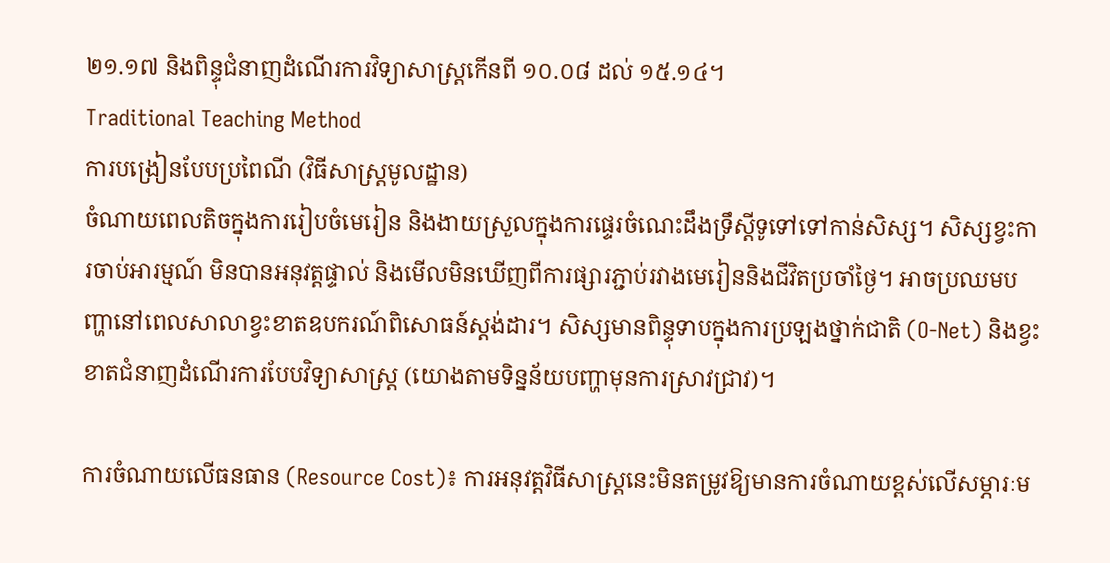២១.១៧ និងពិន្ទុជំនាញដំណើរការវិទ្យាសាស្ត្រកើនពី ១០.០៨ ដល់ ១៥.១៤។
Traditional Teaching Method
ការបង្រៀនបែបប្រពៃណី (វិធីសាស្ត្រមូលដ្ឋាន)
ចំណាយពេលតិចក្នុងការរៀបចំមេរៀន និងងាយស្រួលក្នុងការផ្ទេរចំណេះដឹងទ្រឹស្តីទូទៅទៅកាន់សិស្ស។ សិស្សខ្វះការចាប់អារម្មណ៍ មិនបានអនុវត្តផ្ទាល់ និងមើលមិនឃើញពីការផ្សារភ្ជាប់រវាងមេរៀននិងជីវិតប្រចាំថ្ងៃ។ អាចប្រឈមបញ្ហានៅពេលសាលាខ្វះខាតឧបករណ៍ពិសោធន៍ស្តង់ដារ។ សិស្សមានពិន្ទុទាបក្នុងការប្រឡងថ្នាក់ជាតិ (O-Net) និងខ្វះខាតជំនាញដំណើរការបែបវិទ្យាសាស្ត្រ (យោងតាមទិន្នន័យបញ្ហាមុនការស្រាវជ្រាវ)។

ការចំណាយលើធនធាន (Resource Cost)៖ ការអនុវត្តវិធីសាស្ត្រនេះមិនតម្រូវឱ្យមានការចំណាយខ្ពស់លើសម្ភារៈម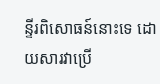ន្ទីរពិសោធន៍នោះទេ ដោយសារវាប្រើ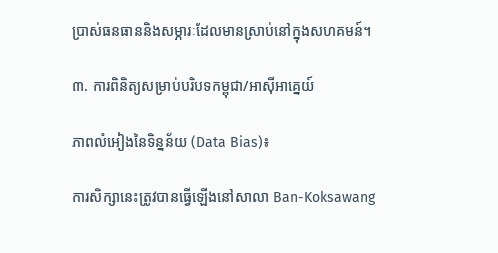ប្រាស់ធនធាននិងសម្ភារៈដែលមានស្រាប់នៅក្នុងសហគមន៍។

៣. ការពិនិត្យសម្រាប់បរិបទកម្ពុជា/អាស៊ីអាគ្នេយ៍

ភាពលំអៀងនៃទិន្នន័យ (Data Bias)៖

ការសិក្សានេះត្រូវបានធ្វើឡើងនៅសាលា Ban-Koksawang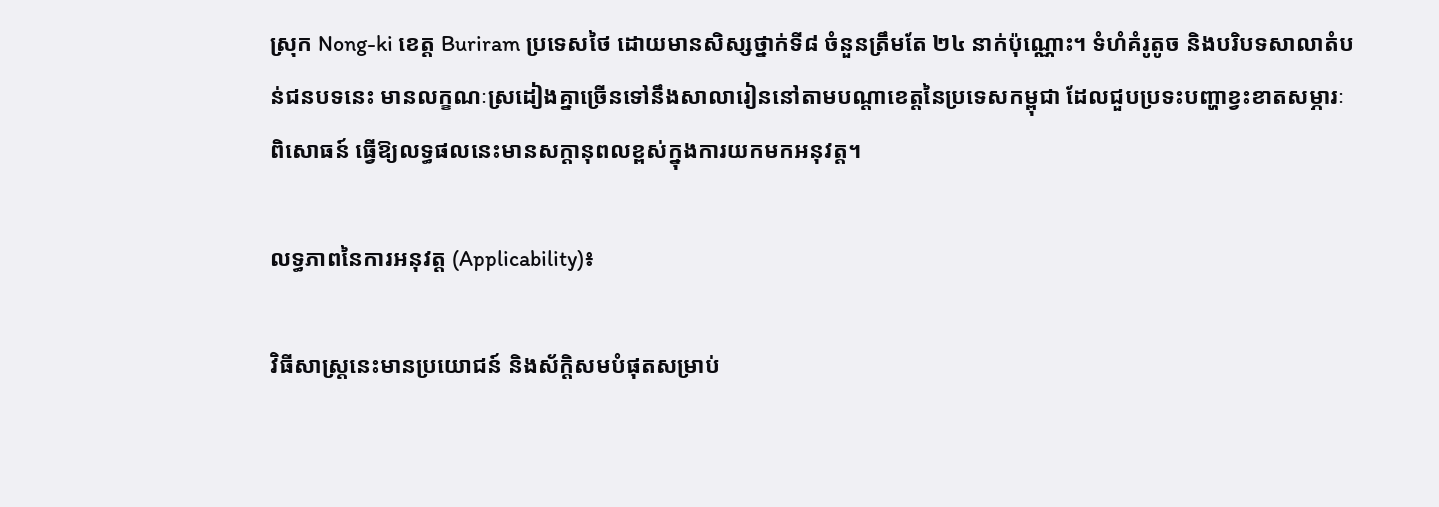ស្រុក Nong-ki ខេត្ត Buriram ប្រទេសថៃ ដោយមានសិស្សថ្នាក់ទី៨ ចំនួនត្រឹមតែ ២៤ នាក់ប៉ុណ្ណោះ។ ទំហំគំរូតូច និងបរិបទសាលាតំបន់ជនបទនេះ មានលក្ខណៈស្រដៀងគ្នាច្រើនទៅនឹងសាលារៀននៅតាមបណ្តាខេត្តនៃប្រទេសកម្ពុជា ដែលជួបប្រទះបញ្ហាខ្វះខាតសម្ភារៈពិសោធន៍ ធ្វើឱ្យលទ្ធផលនេះមានសក្តានុពលខ្ពស់ក្នុងការយកមកអនុវត្ត។

លទ្ធភាពនៃការអនុវត្ត (Applicability)៖

វិធីសាស្ត្រនេះមានប្រយោជន៍ និងស័ក្តិសមបំផុតសម្រាប់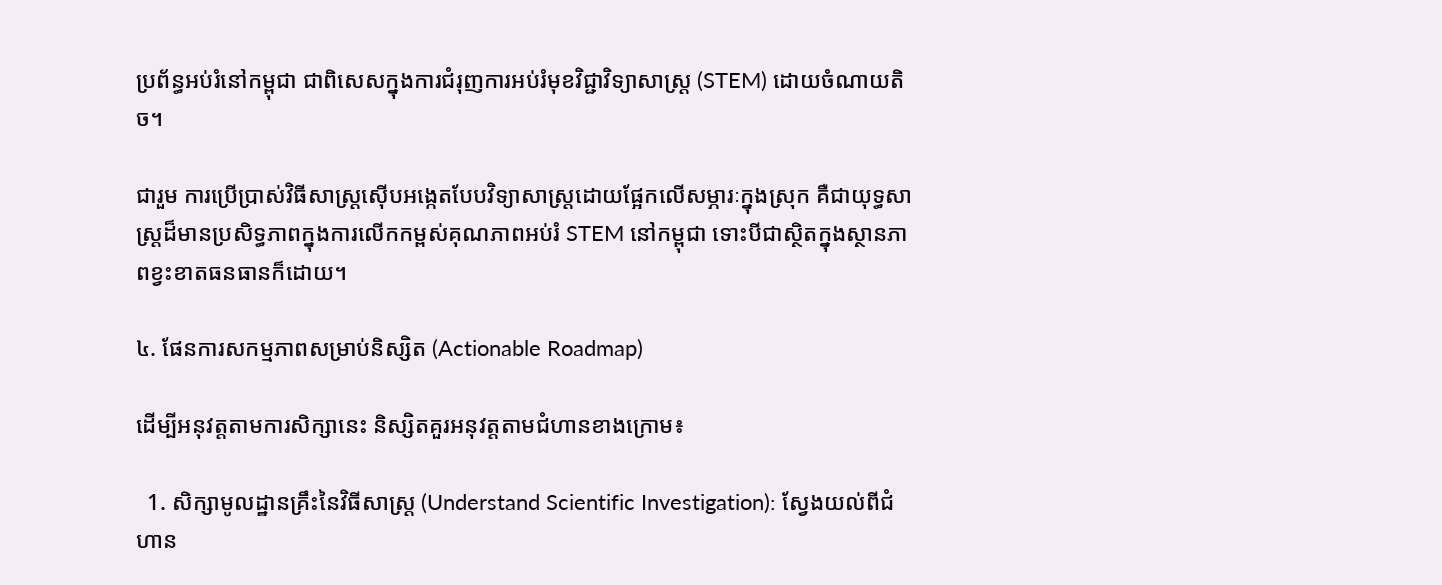ប្រព័ន្ធអប់រំនៅកម្ពុជា ជាពិសេសក្នុងការជំរុញការអប់រំមុខវិជ្ជាវិទ្យាសាស្ត្រ (STEM) ដោយចំណាយតិច។

ជារួម ការប្រើប្រាស់វិធីសាស្ត្រស៊ើបអង្កេតបែបវិទ្យាសាស្ត្រដោយផ្អែកលើសម្ភារៈក្នុងស្រុក គឺជាយុទ្ធសាស្ត្រដ៏មានប្រសិទ្ធភាពក្នុងការលើកកម្ពស់គុណភាពអប់រំ STEM នៅកម្ពុជា ទោះបីជាស្ថិតក្នុងស្ថានភាពខ្វះខាតធនធានក៏ដោយ។

៤. ផែនការសកម្មភាពសម្រាប់និស្សិត (Actionable Roadmap)

ដើម្បីអនុវត្តតាមការសិក្សានេះ និស្សិតគួរអនុវត្តតាមជំហានខាងក្រោម៖

  1. សិក្សាមូលដ្ឋានគ្រឹះនៃវិធីសាស្ត្រ (Understand Scientific Investigation): ស្វែងយល់ពីជំហាន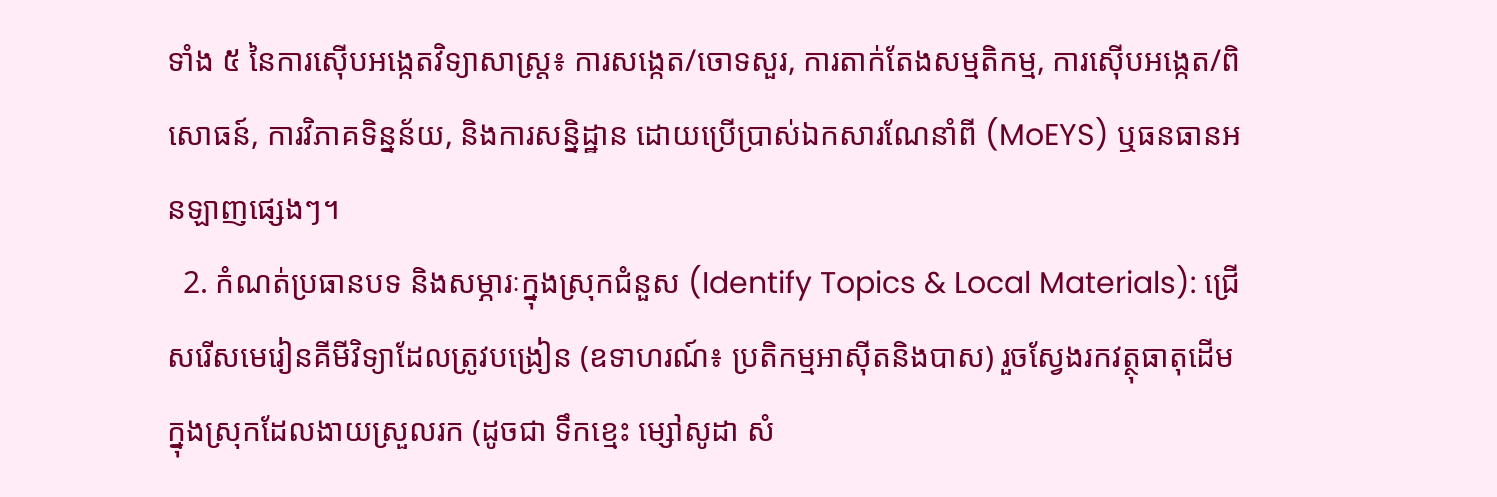ទាំង ៥ នៃការស៊ើបអង្កេតវិទ្យាសាស្ត្រ៖ ការសង្កេត/ចោទសួរ, ការតាក់តែងសម្មតិកម្ម, ការស៊ើបអង្កេត/ពិសោធន៍, ការវិភាគទិន្នន័យ, និងការសន្និដ្ឋាន ដោយប្រើប្រាស់ឯកសារណែនាំពី (MoEYS) ឬធនធានអនឡាញផ្សេងៗ។
  2. កំណត់ប្រធានបទ និងសម្ភារៈក្នុងស្រុកជំនួស (Identify Topics & Local Materials): ជ្រើសរើសមេរៀនគីមីវិទ្យាដែលត្រូវបង្រៀន (ឧទាហរណ៍៖ ប្រតិកម្មអាស៊ីតនិងបាស) រួចស្វែងរកវត្ថុធាតុដើមក្នុងស្រុកដែលងាយស្រួលរក (ដូចជា ទឹកខ្មេះ ម្សៅសូដា សំ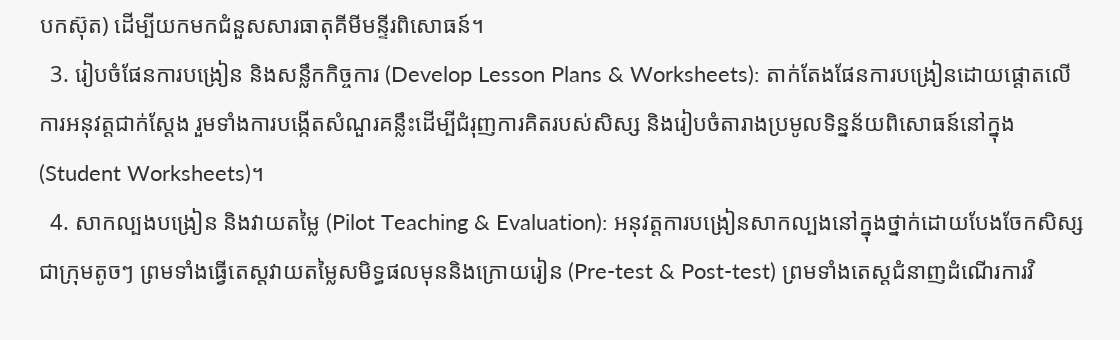បកស៊ុត) ដើម្បីយកមកជំនួសសារធាតុគីមីមន្ទីរពិសោធន៍។
  3. រៀបចំផែនការបង្រៀន និងសន្លឹកកិច្ចការ (Develop Lesson Plans & Worksheets): តាក់តែងផែនការបង្រៀនដោយផ្តោតលើការអនុវត្តជាក់ស្តែង រួមទាំងការបង្កើតសំណួរគន្លឹះដើម្បីជំរុញការគិតរបស់សិស្ស និងរៀបចំតារាងប្រមូលទិន្នន័យពិសោធន៍នៅក្នុង (Student Worksheets)។
  4. សាកល្បងបង្រៀន និងវាយតម្លៃ (Pilot Teaching & Evaluation): អនុវត្តការបង្រៀនសាកល្បងនៅក្នុងថ្នាក់ដោយបែងចែកសិស្សជាក្រុមតូចៗ ព្រមទាំងធ្វើតេស្តវាយតម្លៃសមិទ្ធផលមុននិងក្រោយរៀន (Pre-test & Post-test) ព្រមទាំងតេស្តជំនាញដំណើរការវិ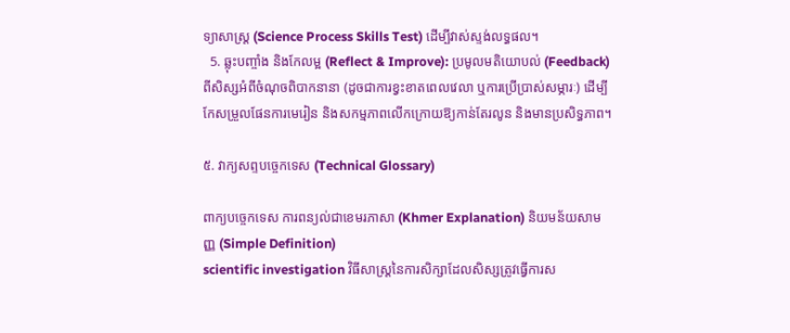ទ្យាសាស្ត្រ (Science Process Skills Test) ដើម្បីវាស់ស្ទង់លទ្ធផល។
  5. ឆ្លុះបញ្ចាំង និងកែលម្អ (Reflect & Improve): ប្រមូលមតិយោបល់ (Feedback) ពីសិស្សអំពីចំណុចពិបាកនានា (ដូចជាការខ្វះខាតពេលវេលា ឬការប្រើប្រាស់សម្ភារៈ) ដើម្បីកែសម្រួលផែនការមេរៀន និងសកម្មភាពលើកក្រោយឱ្យកាន់តែរលូន និងមានប្រសិទ្ធភាព។

៥. វាក្យសព្ទបច្ចេកទេស (Technical Glossary)

ពាក្យបច្ចេកទេស ការពន្យល់ជាខេមរភាសា (Khmer Explanation) និយមន័យសាមញ្ញ (Simple Definition)
scientific investigation វិធីសាស្ត្រនៃការសិក្សាដែលសិស្សត្រូវធ្វើការស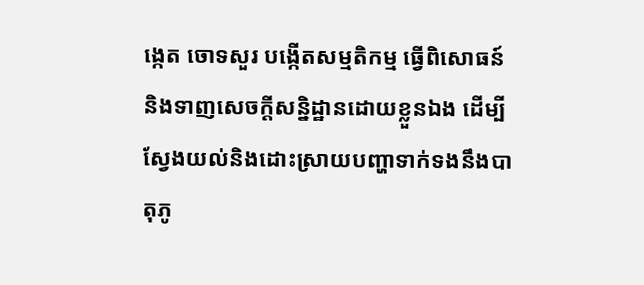ង្កេត ចោទសួរ បង្កើតសម្មតិកម្ម ធ្វើពិសោធន៍ និងទាញសេចក្តីសន្និដ្ឋានដោយខ្លួនឯង ដើម្បីស្វែងយល់និងដោះស្រាយបញ្ហាទាក់ទងនឹងបាតុភូ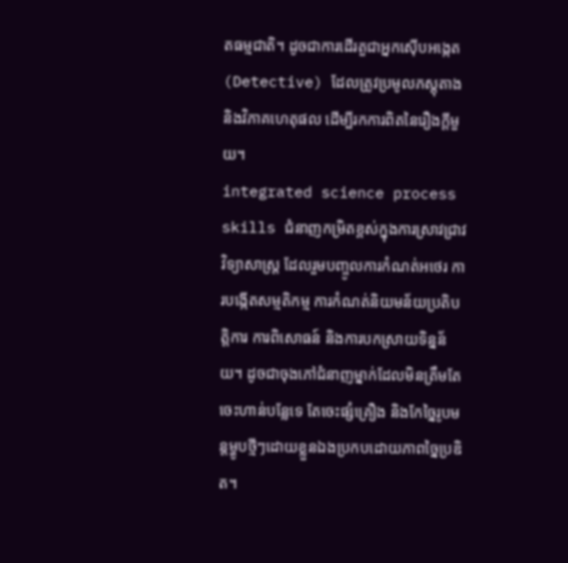តធម្មជាតិ។ ដូចជាការដើរតួជាអ្នកស៊ើបអង្កេត (Detective) ដែលត្រូវប្រមូលភស្តុតាង និងវិភាគហេតុផល ដើម្បីរកការពិតនៃរឿងក្តីមួយ។
integrated science process skills ជំនាញកម្រិតខ្ពស់ក្នុងការស្រាវជ្រាវវិទ្យាសាស្ត្រ ដែលរួមបញ្ចូលការកំណត់អថេរ ការបង្កើតសម្មតិកម្ម ការកំណត់និយមន័យប្រតិបត្តិការ ការពិសោធន៍ និងការបកស្រាយទិន្នន័យ។ ដូចជាចុងភៅជំនាញម្នាក់ដែលមិនត្រឹមតែចេះហាន់បន្លែទេ តែចេះផ្សំគ្រឿង និងកែច្នៃរូបមន្តម្ហូបថ្មីៗដោយខ្លួនឯងប្រកបដោយភាពច្នៃប្រឌិត។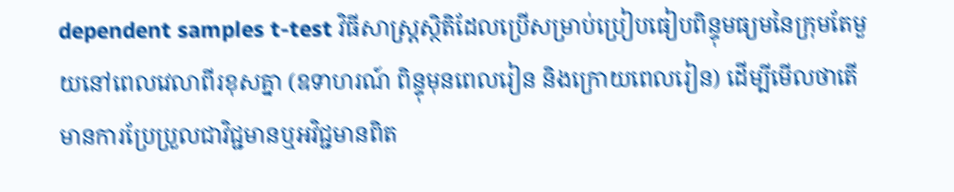dependent samples t-test វិធីសាស្ត្រស្ថិតិដែលប្រើសម្រាប់ប្រៀបធៀបពិន្ទុមធ្យមនៃក្រុមតែមួយនៅពេលវេលាពីរខុសគ្នា (ឧទាហរណ៍ ពិន្ទុមុនពេលរៀន និងក្រោយពេលរៀន) ដើម្បីមើលថាតើមានការប្រែប្រួលជាវិជ្ជមានឬអវិជ្ជមានពិត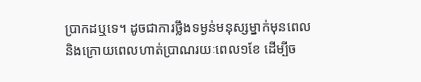ប្រាកដឬទេ។ ដូចជាការថ្លឹងទម្ងន់មនុស្សម្នាក់មុនពេល និងក្រោយពេលហាត់ប្រាណរយៈពេល១ខែ ដើម្បីច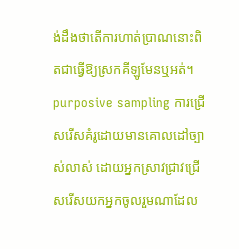ង់ដឹងថាតើការហាត់ប្រាណនោះពិតជាធ្វើឱ្យស្រកគីឡូមែនឬអត់។
purposive sampling ការជ្រើសរើសគំរូដោយមានគោលដៅច្បាស់លាស់ ដោយអ្នកស្រាវជ្រាវជ្រើសរើសយកអ្នកចូលរួមណាដែល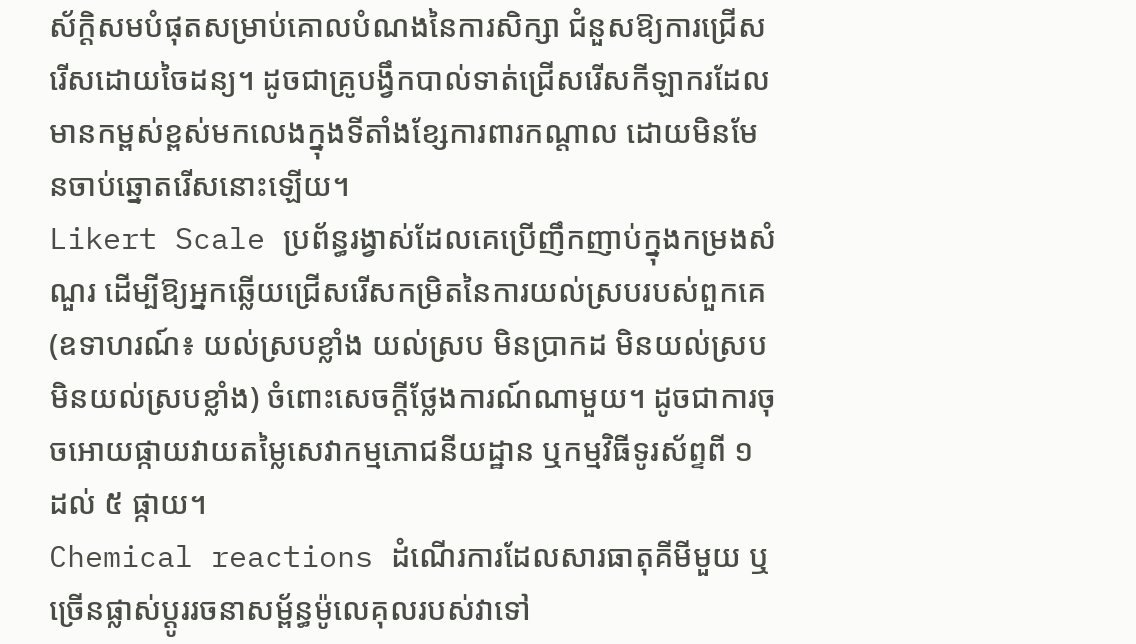ស័ក្តិសមបំផុតសម្រាប់គោលបំណងនៃការសិក្សា ជំនួសឱ្យការជ្រើសរើសដោយចៃដន្យ។ ដូចជាគ្រូបង្វឹកបាល់ទាត់ជ្រើសរើសកីឡាករដែលមានកម្ពស់ខ្ពស់មកលេងក្នុងទីតាំងខ្សែការពារកណ្តាល ដោយមិនមែនចាប់ឆ្នោតរើសនោះឡើយ។
Likert Scale ប្រព័ន្ធរង្វាស់ដែលគេប្រើញឹកញាប់ក្នុងកម្រងសំណួរ ដើម្បីឱ្យអ្នកឆ្លើយជ្រើសរើសកម្រិតនៃការយល់ស្របរបស់ពួកគេ (ឧទាហរណ៍៖ យល់ស្របខ្លាំង យល់ស្រប មិនប្រាកដ មិនយល់ស្រប មិនយល់ស្របខ្លាំង) ចំពោះសេចក្តីថ្លែងការណ៍ណាមួយ។ ដូចជាការចុចអោយផ្កាយវាយតម្លៃសេវាកម្មភោជនីយដ្ឋាន ឬកម្មវិធីទូរស័ព្ទពី ១ ដល់ ៥ ផ្កាយ។
Chemical reactions ដំណើរការដែលសារធាតុគីមីមួយ ឬច្រើនផ្លាស់ប្តូររចនាសម្ព័ន្ធម៉ូលេគុលរបស់វាទៅ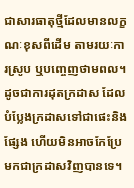ជាសារធាតុថ្មីដែលមានលក្ខណៈខុសពីដើម តាមរយៈការស្រូប ឬបញ្ចេញថាមពល។ ដូចជាការដុតក្រដាស ដែលបំប្លែងក្រដាសទៅជាផេះនិងផ្សែង ហើយមិនអាចកែប្រែមកជាក្រដាសវិញបានទេ។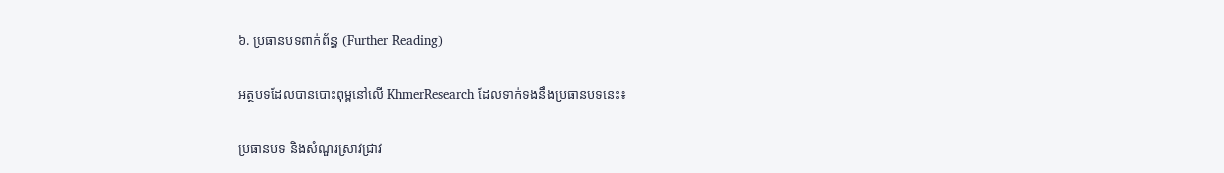៦. ប្រធានបទពាក់ព័ន្ធ (Further Reading)

អត្ថបទដែលបានបោះពុម្ពនៅលើ KhmerResearch ដែលទាក់ទងនឹងប្រធានបទនេះ៖

ប្រធានបទ និងសំណួរស្រាវជ្រាវ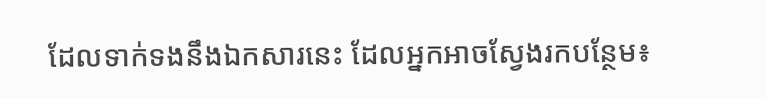ដែលទាក់ទងនឹងឯកសារនេះ ដែលអ្នកអាចស្វែងរកបន្ថែម៖